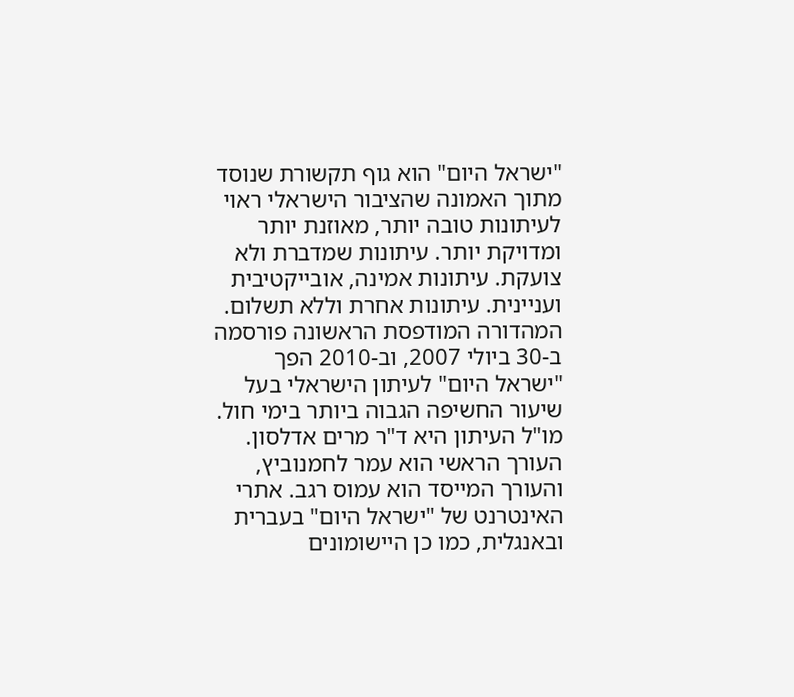"ישראל היום" הוא גוף תקשורת שנוסד מתוך האמונה שהציבור הישראלי ראוי לעיתונות טובה יותר, מאוזנת יותר ומדויקת יותר. עיתונות שמדברת ולא צועקת. עיתונות אמינה, אובייקטיבית ועניינית. עיתונות אחרת וללא תשלום. המהדורה המודפסת הראשונה פורסמה ב-30 ביולי 2007, וב-2010 הפך "ישראל היום" לעיתון הישראלי בעל שיעור החשיפה הגבוה ביותר בימי חול. מו"ל העיתון היא ד"ר מרים אדלסון. העורך הראשי הוא עמר לחמנוביץ, והעורך המייסד הוא עמוס רגב. אתרי האינטרנט של "ישראל היום" בעברית ובאנגלית, כמו כן היישומונים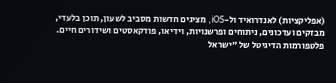(אפליקציות) לאנדרואיד ול-iOS, מציגים חדשות מסביב לשעון, תוכן בלעדי, מבזקים ועדכונים, ניתוחים ופרשנויות, וידיאו, פודקאסטים ושידורים חיים. פלטפורמות הדיגיטל של "ישראל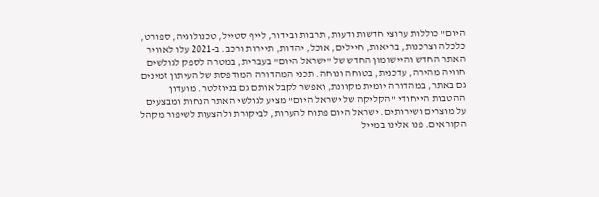היום" כוללות ערוצי חדשות ודעות, תרבות ובידור, לייף סטייל, טכנולוגיה, ספורט, כלכלה וצרכנות, בריאות, חיילים, אוכל, יהדות, תיירות ורכב. ב-2021 עלו לאוויר האתר החדש והיישומון החדש של "ישראל היום" בעברית, במטרה לספק לגולשים חוויה מהירה, עדכנית, בטוחה ונוחה. תכני המהדורה המודפסת של העיתון זמינים גם באתר, במהדורה יומית מקוונת, ואפשר לקבל אותם גם בניוזלטר. מועדון ההטבות הייחודי "הקליקה של ישראל היום" מציע לגולשי האתר הנחות ומבצעים על מוצרים ושירותים. ישראל היום פתוח להערות, לביקורת ולהצעות לשיפור מקהל הקוראים. פנו אלינו במייל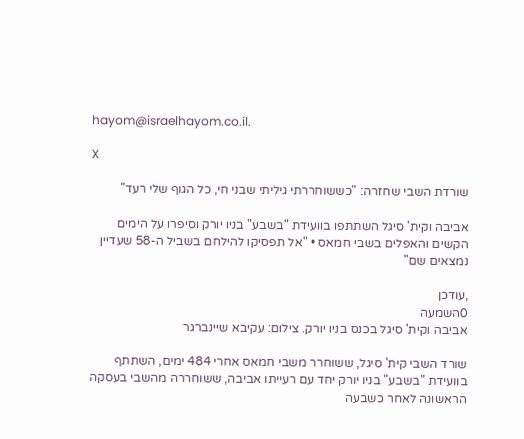hayom@israelhayom.co.il.

X

שורדת השבי שחזרה: "כששוחררתי גיליתי שבני חי, כל הגוף שלי רעד"

אביבה וקית' סיגל השתתפו בוועידת "בשבע" בניו יורק וסיפרו על הימים הקשים והאפלים בשבי חמאס • "אל תפסיקו להילחם בשביל ה-58 שעדיין נמצאים שם"

,עודכן
0השמעה
אביבה וקית' סיגל בכנס בניו יורק. צילום: עקיבא שיינברגר

שורד השבי קית' סיגל, ששוחרר משבי חמאס אחרי 484 ימים, השתתף בוועידת "בשבע" בניו יורק יחד עם רעייתו אביבה, ששוחררה מהשבי בעסקה הראשונה לאחר כשבעה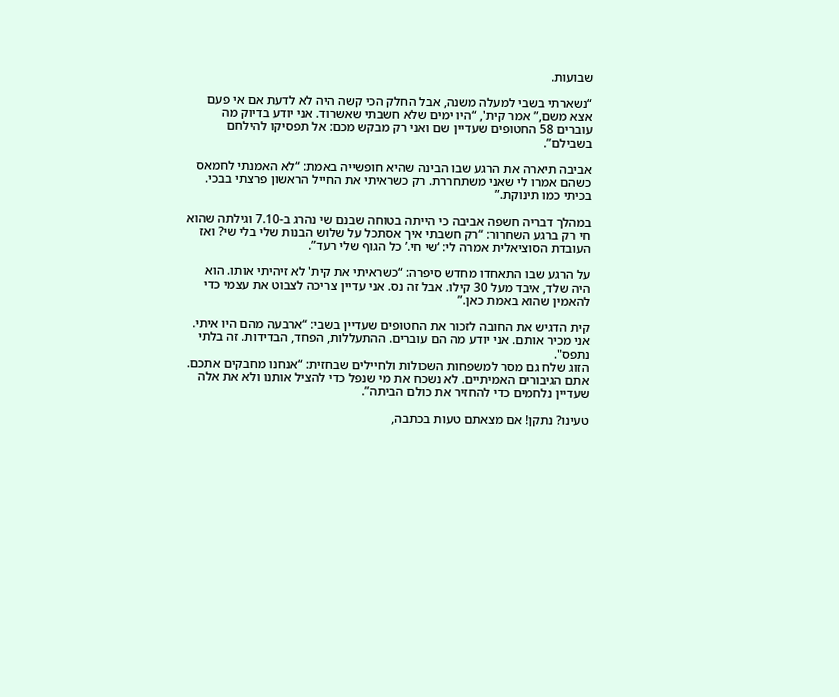שבועות.

“נשארתי בשבי למעלה משנה, אבל החלק הכי קשה היה לא לדעת אם אי פעם אצא משם,” אמר קית', “היו ימים שלא חשבתי שאשרוד. אני יודע בדיוק מה עוברים 58 החטופים שעדיין שם ואני רק מבקש מכם: אל תפסיקו להילחם בשבילם”.

אביבה תיארה את הרגע שבו הבינה שהיא חופשייה באמת: “לא האמנתי לחמאס כשהם אמרו לי שאני משתחררת. רק כשראיתי את החייל הראשון פרצתי בבכי. בכיתי כמו תינוקת.”

במהלך דבריה חשפה אביבה כי הייתה בטוחה שבנם שי נהרג ב-7.10 וגילתה שהוא חי רק ברגע השחרור: “רק חשבתי איך אסתכל על שלוש הבנות שלי בלי שי? ואז העובדת הסוציאלית אמרה לי: ‘שי חי.’ כל הגוף שלי רעד”.

על הרגע שבו התאחדו מחדש סיפרה: “כשראיתי את קית' לא זיהיתי אותו. הוא היה שלד, איבד מעל 30 קילו. אבל זה נס. אני עדיין צריכה לצבוט את עצמי כדי להאמין שהוא באמת כאן.”

קית הדגיש את החובה לזכור את החטופים שעדיין בשבי: “ארבעה מהם היו איתי. אני מכיר אותם. אני יודע מה הם עוברים. ההתעללות, הפחד, הבדידות. זה בלתי נתפס".
הזוג שלח גם מסר למשפחות השכולות ולחיילים שבחזית: “אנחנו מחבקים אתכם. אתם הגיבורים האמיתיים. לא נשכח את מי שנפל כדי להציל אותנו ולא את אלה שעדיין נלחמים כדי להחזיר את כולם הביתה”.

טעינו? נתקן! אם מצאתם טעות בכתבה,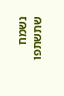נשמח שתשתפו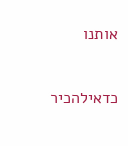אותנו

כדאילהכיר